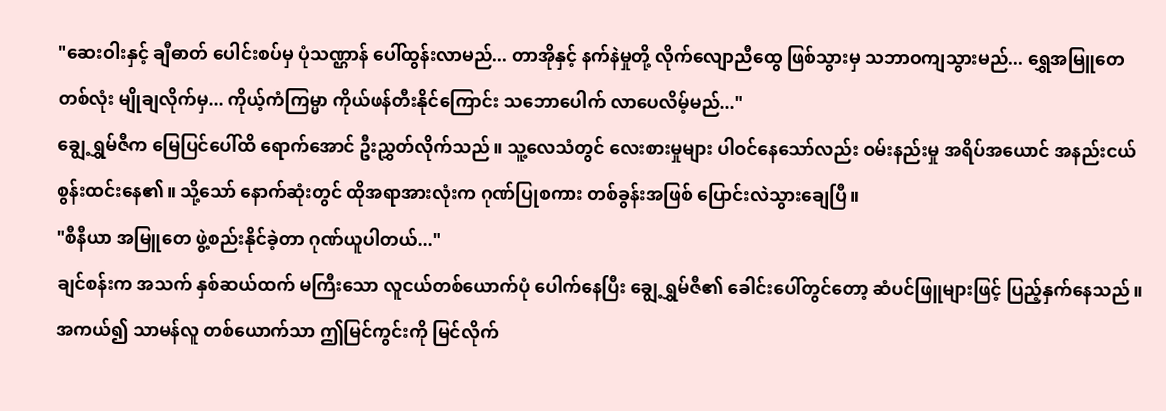"ဆေးဝါးနှင့် ချီဓာတ် ပေါင်းစပ်မှ ပုံသဏ္ဌာန် ပေါ်ထွန်းလာမည်... တာအိုနှင့် နက်နဲမှုတို့ လိုက်လျောညီထွေ ဖြစ်သွားမှ သဘာဝကျသွားမည်... ရွှေအမြူတေ တစ်လုံး မျိုချလိုက်မှ... ကိုယ့်ကံကြမ္မာ ကိုယ်ဖန်တီးနိုင်ကြောင်း သဘောပေါက် လာပေလိမ့်မည်..."
ချွေ့ရွှမ်ဇီက မြေပြင်ပေါ်ထိ ရောက်အောင် ဦးညွှတ်လိုက်သည်။ သူ့လေသံတွင် လေးစားမှုများ ပါဝင်နေသော်လည်း ဝမ်းနည်းမှု အရိပ်အယောင် အနည်းငယ် စွန်းထင်းနေ၏။ သို့သော် နောက်ဆုံးတွင် ထိုအရာအားလုံးက ဂုဏ်ပြုစကား တစ်ခွန်းအဖြစ် ပြောင်းလဲသွားချေပြီ။
"စီနီယာ အမြူတေ ဖွဲ့စည်းနိုင်ခဲ့တာ ဂုဏ်ယူပါတယ်..."
ချင်စန်းက အသက် နှစ်ဆယ်ထက် မကြီးသော လူငယ်တစ်ယောက်ပုံ ပေါက်နေပြီး ချွေ့ရွှမ်ဇီ၏ ခေါင်းပေါ်တွင်တော့ ဆံပင်ဖြူများဖြင့် ပြည့်နှက်နေသည်။
အကယ်၍ သာမန်လူ တစ်ယောက်သာ ဤမြင်ကွင်းကို မြင်လိုက်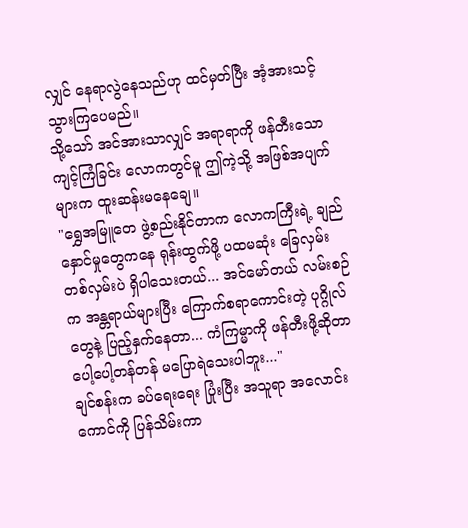လျှင် နေရာလွဲနေသည်ဟု ထင်မှတ်ပြီး အံ့အားသင့်သွားကြပေမည်။
သို့သော် အင်အားသာလျှင် အရာရာကို ဖန်တီးသော ကျင့်ကြံခြင်း လောကတွင်မူ ဤကဲ့သို့ အဖြစ်အပျက်များက ထူးဆန်းမနေချေ။
"ရွှေအမြူတေ ဖွဲ့စည်းနိုင်တာက လောကကြီးရဲ့ ချည်နှောင်မှုတွေကနေ ရုန်းထွက်ဖို့ ပထမဆုံး ခြေလှမ်း တစ်လှမ်းပဲ ရှိပါသေးတယ်... အင်မော်တယ် လမ်းစဉ်က အန္တရာယ်များပြီး ကြောက်စရာကောင်းတဲ့ ပုဂ္ဂိုလ်တွေနဲ့ ပြည့်နှက်နေတာ... ကံကြမ္မာကို ဖန်တီးဖို့ဆိုတာ ပေါ့ပေါ့တန်တန် မပြောရဲသေးပါဘူး..."
ချင်စန်းက ခပ်ရေးရေး ပြုံးပြီး အသူရာ အလောင်းကောင်ကို ပြန်သိမ်းကာ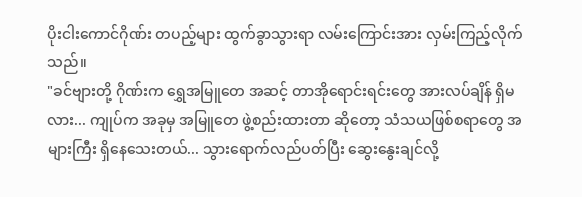ပိုးငါးကောင်ဂိုဏ်း တပည့်များ ထွက်ခွာသွားရာ လမ်းကြောင်းအား လှမ်းကြည့်လိုက်သည်။
"ခင်ဗျားတို့ ဂိုဏ်းက ရွှေအမြူတေ အဆင့် တာအိုရောင်းရင်းတွေ အားလပ်ချိန် ရှိမလား... ကျုပ်က အခုမှ အမြူတေ ဖွဲ့စည်းထားတာ ဆိုတော့ သံသယဖြစ်စရာတွေ အများကြီး ရှိနေသေးတယ်... သွားရောက်လည်ပတ်ပြီး ဆွေးနွေးချင်လို့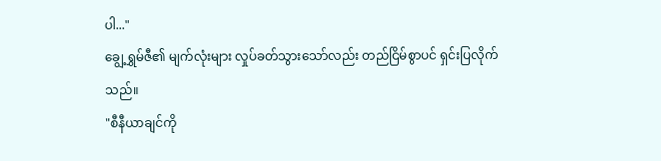ပါ..."
ချွေ့ရွှမ်ဇီ၏ မျက်လုံးများ လှုပ်ခတ်သွားသော်လည်း တည်ငြိမ်စွာပင် ရှင်းပြလိုက်သည်။
"စီနီယာချင်ကို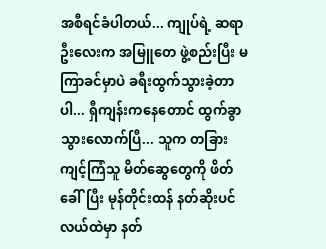အစီရင်ခံပါတယ်... ကျုပ်ရဲ့ ဆရာဦးလေးက အမြူတေ ဖွဲ့စည်းပြီး မကြာခင်မှာပဲ ခရီးထွက်သွားခဲ့တာပါ... ရှီကျန်းကနေတောင် ထွက်ခွာသွားလောက်ပြီ... သူက တခြား ကျင့်ကြံသူ မိတ်ဆွေတွေကို ဖိတ်ခေါ်ပြီး မုန်တိုင်းထန် နတ်ဆိုးပင်လယ်ထဲမှာ နတ်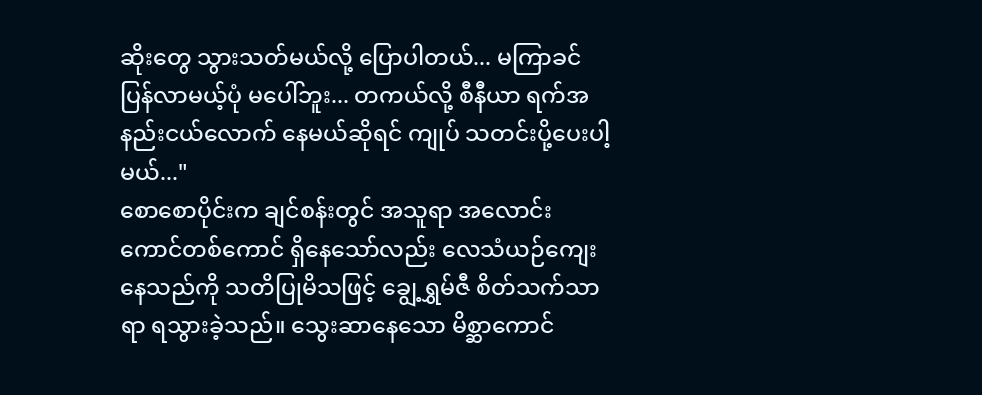ဆိုးတွေ သွားသတ်မယ်လို့ ပြောပါတယ်... မကြာခင် ပြန်လာမယ့်ပုံ မပေါ်ဘူး... တကယ်လို့ စီနီယာ ရက်အနည်းငယ်လောက် နေမယ်ဆိုရင် ကျုပ် သတင်းပို့ပေးပါ့မယ်..."
စောစောပိုင်းက ချင်စန်းတွင် အသူရာ အလောင်းကောင်တစ်ကောင် ရှိနေသော်လည်း လေသံယဉ်ကျေးနေသည်ကို သတိပြုမိသဖြင့် ချွေ့ရွှမ်ဇီ စိတ်သက်သာရာ ရသွားခဲ့သည်။ သွေးဆာနေသော မိစ္ဆာကောင်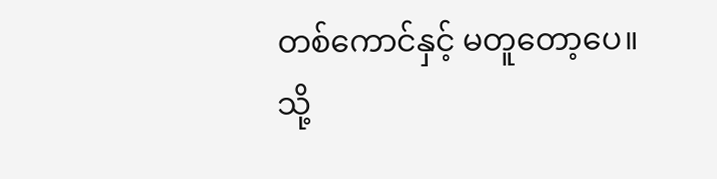တစ်ကောင်နှင့် မတူတော့ပေ။
သို့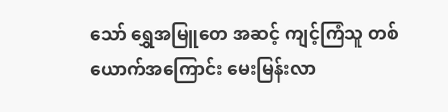သော် ရွှေအမြူတေ အဆင့် ကျင့်ကြံသူ တစ်ယောက်အကြောင်း မေးမြန်းလာ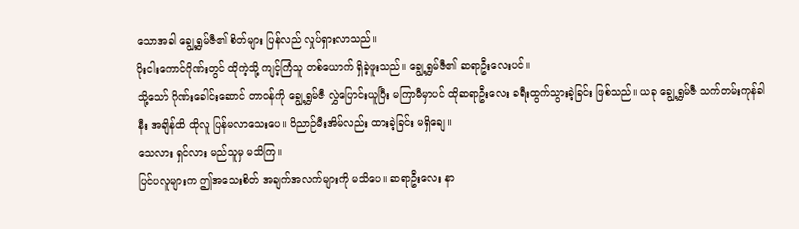သောအခါ ချွေ့ရွှမ်ဇီ၏ စိတ်များ ပြန်လည် လှုပ်ရှားလာသည်။
ပိုးငါးကောင်ဂိုဏ်းတွင် ထိုကဲ့သို့ ကျင့်ကြံသူ တစ်ယောက် ရှိခဲ့ဖူးသည်။ ချွေ့ရွှမ်ဇီ၏ ဆရာဦးလေးပင်။
သို့သော် ဂိုဏ်းခေါင်းဆောင် တာဝန်ကို ချွေ့ရွှမ်ဇီ လွှဲပြောင်းယူပြီး မကြာမီမှာပင် ထိုဆရာဦးလေး ခရီးထွက်သွားခဲ့ခြင်း ဖြစ်သည်။ ယခု ချွေ့ရွှမ်ဇီ သက်တမ်းကုန်ခါနီး အချိန်ထိ ထိုလူ ပြန်မလာသေးပေ။ ဝိညာဉ်မီးအိမ်လည်း ထားခဲ့ခြင်း မရှိချေ။
သေလား ရှင်လား မည်သူမှ မသိကြ။
ပြင်ပလူများက ဤအသေးစိတ် အချက်အလက်များကို မသိပေ။ ဆရာဦးလေး နာ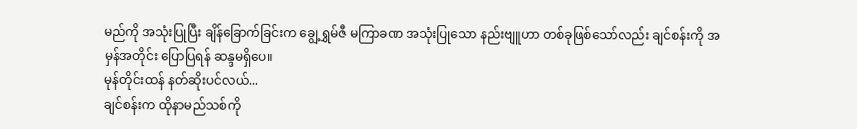မည်ကို အသုံးပြုပြီး ချိန်ခြောက်ခြင်းက ချွေ့ရွှမ်ဇီ မကြာခဏ အသုံးပြုသော နည်းဗျူဟာ တစ်ခုဖြစ်သော်လည်း ချင်စန်းကို အမှန်အတိုင်း ပြောပြရန် ဆန္ဒမရှိပေ။
မုန်တိုင်းထန် နတ်ဆိုးပင်လယ်...
ချင်စန်းက ထိုနာမည်သစ်ကို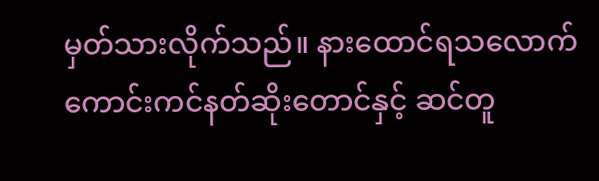မှတ်သားလိုက်သည်။ နားထောင်ရသလောက် ကောင်းကင်နတ်ဆိုးတောင်နှင့် ဆင်တူ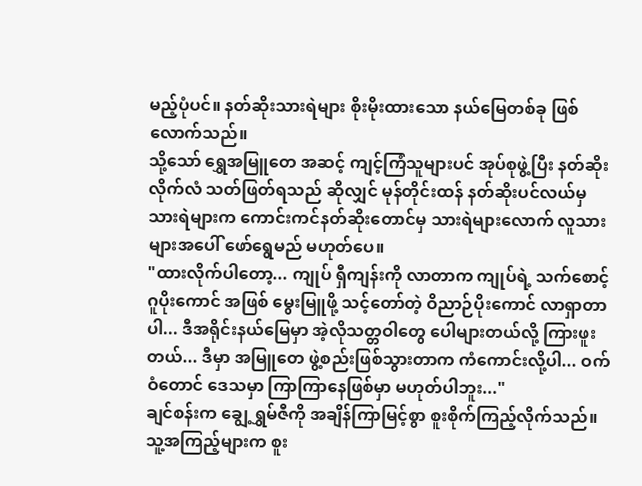မည့်ပုံပင်။ နတ်ဆိုးသားရဲများ စိုးမိုးထားသော နယ်မြေတစ်ခု ဖြစ်လောက်သည်။
သို့သော် ရွှေအမြူတေ အဆင့် ကျင့်ကြံသူများပင် အုပ်စုဖွဲ့ပြီး နတ်ဆိုးလိုက်လံ သတ်ဖြတ်ရသည် ဆိုလျှင် မုန်တိုင်းထန် နတ်ဆိုးပင်လယ်မှ သားရဲများက ကောင်းကင်နတ်ဆိုးတောင်မှ သားရဲများလောက် လူသားများအပေါ် ဖော်ရွေမည် မဟုတ်ပေ။
"ထားလိုက်ပါတော့... ကျုပ် ရှီကျန်းကို လာတာက ကျုပ်ရဲ့ သက်စောင့် ဂူပိုးကောင် အဖြစ် မွေးမြူဖို့ သင့်တော်တဲ့ ဝိညာဉ်ပိုးကောင် လာရှာတာပါ... ဒီအရိုင်းနယ်မြေမှာ အဲ့လိုသတ္တဝါတွေ ပေါများတယ်လို့ ကြားဖူးတယ်... ဒီမှာ အမြူတေ ဖွဲ့စည်းဖြစ်သွားတာက ကံကောင်းလို့ပါ... ဝက်ဝံတောင် ဒေသမှာ ကြာကြာနေဖြစ်မှာ မဟုတ်ပါဘူး..."
ချင်စန်းက ချွေ့ရွှမ်ဇီကို အချိန်ကြာမြင့်စွာ စူးစိုက်ကြည့်လိုက်သည်။ သူ့အကြည့်များက စူး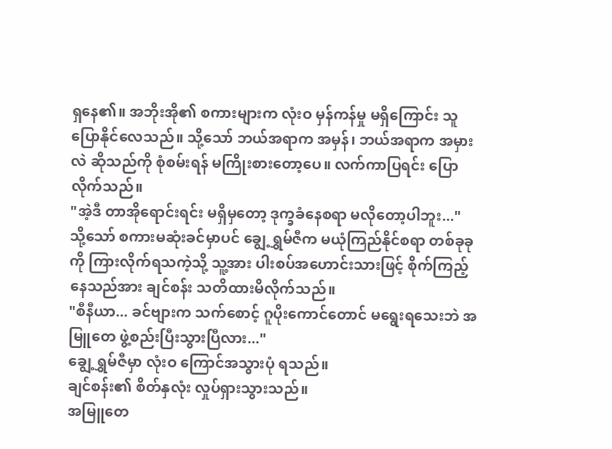ရှနေ၏။ အဘိုးအို၏ စကားများက လုံးဝ မှန်ကန်မှု မရှိကြောင်း သူ ပြောနိုင်လေသည်။ သို့သော် ဘယ်အရာက အမှန်၊ ဘယ်အရာက အမှားလဲ ဆိုသည်ကို စုံစမ်းရန် မကြိုးစားတော့ပေ။ လက်ကာပြရင်း ပြောလိုက်သည်။
"အဲ့ဒီ တာအိုရောင်းရင်း မရှိမှတော့ ဒုက္ခခံနေစရာ မလိုတော့ပါဘူး..."
သို့သော် စကားမဆုံးခင်မှာပင် ချွေ့ရွှမ်ဇီက မယုံကြည်နိုင်စရာ တစ်ခုခုကို ကြားလိုက်ရသကဲ့သို့ သူ့အား ပါးစပ်အဟောင်းသားဖြင့် စိုက်ကြည့်နေသည်အား ချင်စန်း သတိထားမိလိုက်သည်။
"စီနီယာ... ခင်ဗျားက သက်စောင့် ဂူပိုးကောင်တောင် မရွေးရသေးဘဲ အမြူတေ ဖွဲ့စည်းပြီးသွားပြီလား..."
ချွေ့ရွှမ်ဇီမှာ လုံးဝ ကြောင်အသွားပုံ ရသည်။
ချင်စန်း၏ စိတ်နှလုံး လှုပ်ရှားသွားသည်။
အမြူတေ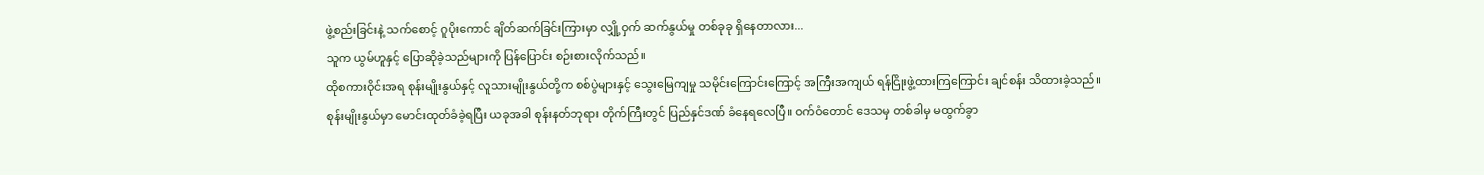ဖွဲ့စည်းခြင်းနဲ့ သက်စောင့် ဂူပိုးကောင် ချိတ်ဆက်ခြင်းကြားမှာ လျှို့ဝှက် ဆက်နွယ်မှု တစ်ခုခု ရှိနေတာလား...
သူက ယွမ်ဟူနှင့် ပြောဆိုခဲ့သည်များကို ပြန်ပြောင်း စဉ်းစားလိုက်သည်။
ထိုစကားဝိုင်းအရ စုန်းမျိုးနွယ်နှင့် လူသားမျိုးနွယ်တို့က စစ်ပွဲများနှင့် သွေးမြေကျမှု သမိုင်းကြောင်းကြောင့် အကြီးအကျယ် ရန်ငြိုးဖွဲ့ထားကြကြောင်း ချင်စန်း သိထားခဲ့သည်။
စုန်းမျိုးနွယ်မှာ မောင်းထုတ်ခံခဲ့ရပြီး ယခုအခါ စုန်းနတ်ဘုရား တိုက်ကြီးတွင် ပြည်နှင်ဒဏ် ခံနေရလေပြီ။ ဝက်ဝံတောင် ဒေသမှ တစ်ခါမှ မထွက်ခွာ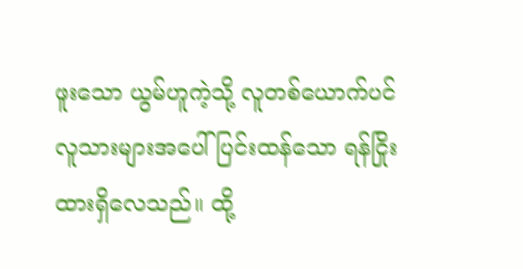ဖူးသော ယွမ်ဟူကဲ့သို့ လူတစ်ယောက်ပင် လူသားများအပေါ် ပြင်းထန်သော ရန်ငြိုး ထားရှိလေသည်။ ထို့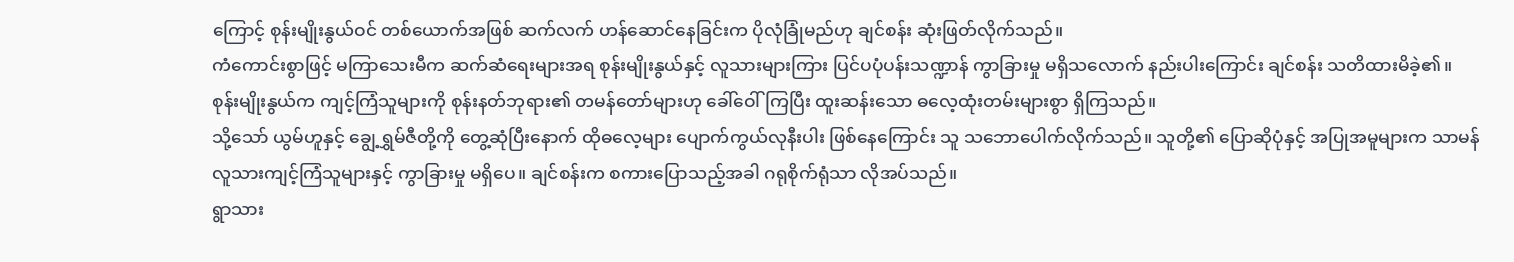ကြောင့် စုန်းမျိုးနွယ်ဝင် တစ်ယောက်အဖြစ် ဆက်လက် ဟန်ဆောင်နေခြင်းက ပိုလုံခြုံမည်ဟု ချင်စန်း ဆုံးဖြတ်လိုက်သည်။
ကံကောင်းစွာဖြင့် မကြာသေးမီက ဆက်ဆံရေးများအရ စုန်းမျိုးနွယ်နှင့် လူသားများကြား ပြင်ပပုံပန်းသဏ္ဍာန် ကွာခြားမှု မရှိသလောက် နည်းပါးကြောင်း ချင်စန်း သတိထားမိခဲ့၏။
စုန်းမျိုးနွယ်က ကျင့်ကြံသူများကို စုန်းနတ်ဘုရား၏ တမန်တော်များဟု ခေါ်ဝေါ်ကြပြီး ထူးဆန်းသော ဓလေ့ထုံးတမ်းများစွာ ရှိကြသည်။
သို့သော် ယွမ်ဟူနှင့် ချွေ့ရွှမ်ဇီတို့ကို တွေ့ဆုံပြီးနောက် ထိုဓလေ့များ ပျောက်ကွယ်လုနီးပါး ဖြစ်နေကြောင်း သူ သဘောပေါက်လိုက်သည်။ သူတို့၏ ပြောဆိုပုံနှင့် အပြုအမူများက သာမန် လူသားကျင့်ကြံသူများနှင့် ကွာခြားမှု မရှိပေ။ ချင်စန်းက စကားပြောသည့်အခါ ဂရုစိုက်ရုံသာ လိုအပ်သည်။
ရွာသား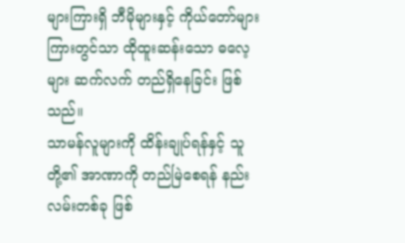များကြားရှိ ဘီမိုများနှင့် ကိုယ်တော်များ ကြားတွင်သာ ထိုထူးဆန်းသော ဓလေ့များ ဆက်လက် တည်ရှိနေခြင်း ဖြစ်သည်။
သာမန်လူများကို ထိန်းချုပ်ရန်နှင့် သူတို့၏ အာဏာကို တည်မြဲစေရန် နည်းလမ်းတစ်ခု ဖြစ်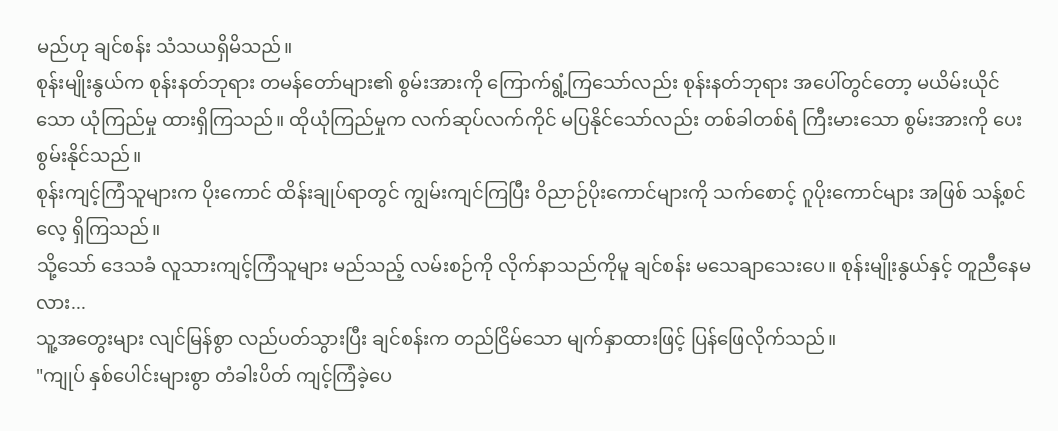မည်ဟု ချင်စန်း သံသယရှိမိသည်။
စုန်းမျိုးနွယ်က စုန်းနတ်ဘုရား တမန်တော်များ၏ စွမ်းအားကို ကြောက်ရွံ့ကြသော်လည်း စုန်းနတ်ဘုရား အပေါ်တွင်တော့ မယိမ်းယိုင်သော ယုံကြည်မှု ထားရှိကြသည်။ ထိုယုံကြည်မှုက လက်ဆုပ်လက်ကိုင် မပြနိုင်သော်လည်း တစ်ခါတစ်ရံ ကြီးမားသော စွမ်းအားကို ပေးစွမ်းနိုင်သည်။
စုန်းကျင့်ကြံသူများက ပိုးကောင် ထိန်းချုပ်ရာတွင် ကျွမ်းကျင်ကြပြီး ဝိညာဉ်ပိုးကောင်များကို သက်စောင့် ဂူပိုးကောင်များ အဖြစ် သန့်စင်လေ့ ရှိကြသည်။
သို့သော် ဒေသခံ လူသားကျင့်ကြံသူများ မည်သည့် လမ်းစဉ်ကို လိုက်နာသည်ကိုမူ ချင်စန်း မသေချာသေးပေ။ စုန်းမျိုးနွယ်နှင့် တူညီနေမလား...
သူ့အတွေးများ လျင်မြန်စွာ လည်ပတ်သွားပြီး ချင်စန်းက တည်ငြိမ်သော မျက်နှာထားဖြင့် ပြန်ဖြေလိုက်သည်။
"ကျုပ် နှစ်ပေါင်းများစွာ တံခါးပိတ် ကျင့်ကြံခဲ့ပေ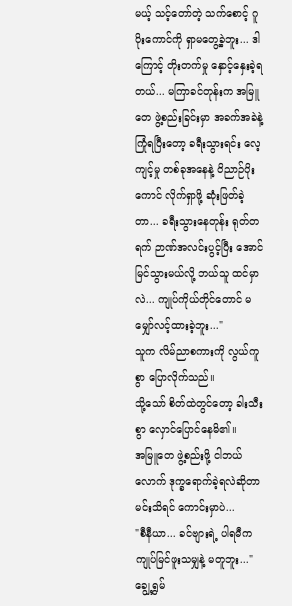မယ့် သင့်တော်တဲ့ သက်စောင့် ဂူပိုးကောင်ကို ရှာမတွေ့ခဲ့ဘူး... ဒါကြောင့် တိုးတက်မှု နှောင့်နှေးခဲ့ရတယ်... မကြာခင်တုန်းက အမြူတေ ဖွဲ့စည်းခြင်းမှာ အခက်အခဲနဲ့ ကြုံရပြီးတော့ ခရီးသွားရင်း လေ့ကျင့်မှု တစ်ခုအနေနဲ့ ဝိညာဉ်ပိုးကောင် လိုက်ရှာဖို့ ဆုံးဖြတ်ခဲ့တာ... ခရီးသွားနေတုန်း ရုတ်တရက် ဉာဏ်အလင်းပွင့်ပြီး အောင်မြင်သွားမယ်လို့ ဘယ်သူ ထင်မှာလဲ... ကျုပ်ကိုယ်တိုင်တောင် မမျှော်လင့်ထားခဲ့ဘူး..."
သူက လိမ်ညာစကားကို လွယ်ကူစွာ ပြောလိုက်သည်။
သို့သော် စိတ်ထဲတွင်တော့ ခါးသီးစွာ လှောင်ပြောင်နေမိ၏။
အမြူတေ ဖွဲ့စည်းဖို့ ငါဘယ်လောက် ဒုက္ခရောက်ခဲ့ရလဲဆိုတာ မင်းသိရင် ကောင်းမှာပဲ...
"စီနီယာ... ခင်ဗျားရဲ့ ပါရမီက ကျုပ်မြင်ဖူးသမျှနဲ့ မတူဘူး..."
ချွေ့ရွှမ်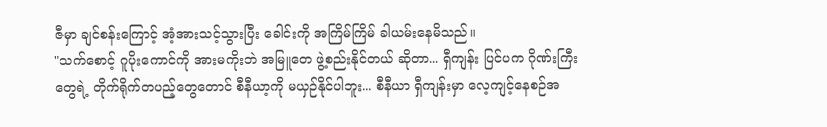ဇီမှာ ချင်စန်းကြောင့် အံ့အားသင့်သွားပြီး ခေါင်းကို အကြိမ်ကြိမ် ခါယမ်းနေမိသည်။
"သက်စောင့် ဂူပိုးကောင်ကို အားမကိုးဘဲ အမြူတေ ဖွဲ့စည်းနိုင်တယ် ဆိုတာ... ရှီကျန်း ပြင်ပက ဂိုဏ်းကြီးတွေရဲ့ တိုက်ရိုက်တပည့်တွေတောင် စီနီယာ့ကို မယှဉ်နိုင်ပါဘူး... စီနီယာ ရှီကျန်းမှာ လေ့ကျင့်နေစဉ်အ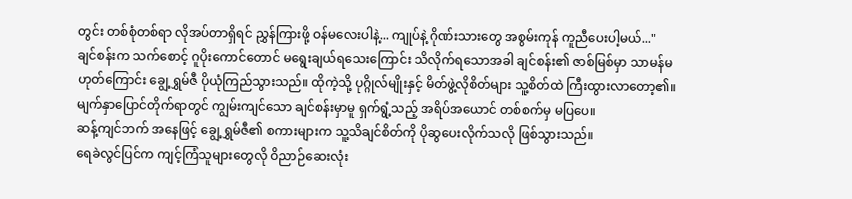တွင်း တစ်စုံတစ်ရာ လိုအပ်တာရှိရင် ညွှန်ကြားဖို့ ဝန်မလေးပါနဲ့... ကျုပ်နဲ့ ဂိုဏ်းသားတွေ အစွမ်းကုန် ကူညီပေးပါ့မယ်..."
ချင်စန်းက သက်စောင့် ဂူပိုးကောင်တောင် မရွေးချယ်ရသေးကြောင်း သိလိုက်ရသောအခါ ချင်စန်း၏ ဇာစ်မြစ်မှာ သာမန်မဟုတ်ကြောင်း ချွေ့ရွှမ်ဇီ ပိုယုံကြည်သွားသည်။ ထိုကဲ့သို့ ပုဂ္ဂိုလ်မျိုးနှင့် မိတ်ဖွဲ့လိုစိတ်များ သူ့စိတ်ထဲ ကြီးထွားလာတော့၏။
မျက်နှာပြောင်တိုက်ရာတွင် ကျွမ်းကျင်သော ချင်စန်းမှာမူ ရှက်ရွံ့သည့် အရိပ်အယောင် တစ်စက်မှ မပြပေ။
ဆန့်ကျင်ဘက် အနေဖြင့် ချွေ့ရွှမ်ဇီ၏ စကားများက သူ့သိချင်စိတ်ကို ပိုဆွပေးလိုက်သလို ဖြစ်သွားသည်။
ရေခဲလွင်ပြင်က ကျင့်ကြံသူများတွေလို ဝိညာဉ်ဆေးလုံး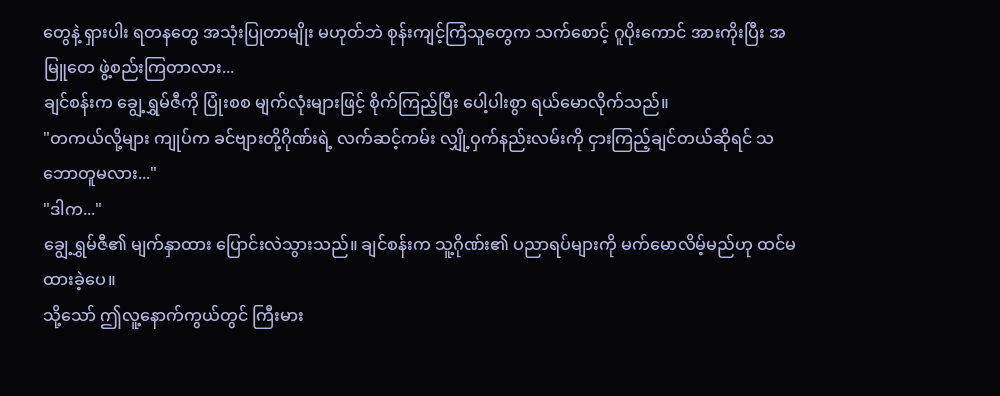တွေနဲ့ ရှားပါး ရတနတွေ အသုံးပြုတာမျိုး မဟုတ်ဘဲ စုန်းကျင့်ကြံသူတွေက သက်စောင့် ဂူပိုးကောင် အားကိုးပြီး အမြူတေ ဖွဲ့စည်းကြတာလား...
ချင်စန်းက ချွေ့ရွှမ်ဇီကို ပြုံးစစ မျက်လုံးများဖြင့် စိုက်ကြည့်ပြီး ပေါ့ပါးစွာ ရယ်မောလိုက်သည်။
"တကယ်လို့များ ကျုပ်က ခင်ဗျားတို့ဂိုဏ်းရဲ့ လက်ဆင့်ကမ်း လျှို့ဝှက်နည်းလမ်းကို ငှားကြည့်ချင်တယ်ဆိုရင် သဘောတူမလား..."
"ဒါက..."
ချွေ့ရွှမ်ဇီ၏ မျက်နှာထား ပြောင်းလဲသွားသည်။ ချင်စန်းက သူ့ဂိုဏ်း၏ ပညာရပ်များကို မက်မောလိမ့်မည်ဟု ထင်မထားခဲ့ပေ။
သို့သော် ဤလူ့နောက်ကွယ်တွင် ကြီးမား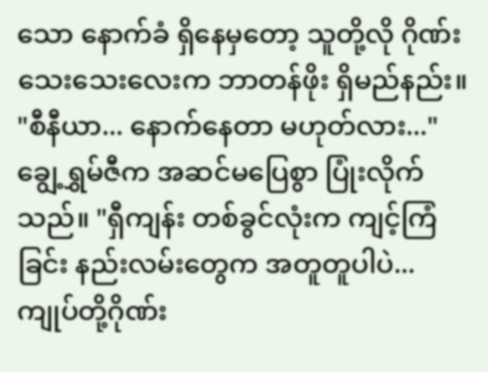သော နောက်ခံ ရှိနေမှတော့ သူတို့လို ဂိုဏ်းသေးသေးလေးက ဘာတန်ဖိုး ရှိမည်နည်း။
"စီနီယာ... နောက်နေတာ မဟုတ်လား..." ချွေ့ရွှမ်ဇီက အဆင်မပြေစွာ ပြုံးလိုက်သည်။ "ရှီကျန်း တစ်ခွင်လုံးက ကျင့်ကြံခြင်း နည်းလမ်းတွေက အတူတူပါပဲ... ကျုပ်တို့ဂိုဏ်း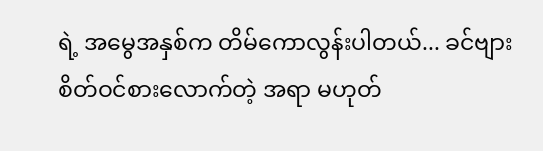ရဲ့ အမွေအနှစ်က တိမ်ကောလွန်းပါတယ်... ခင်ဗျား စိတ်ဝင်စားလောက်တဲ့ အရာ မဟုတ်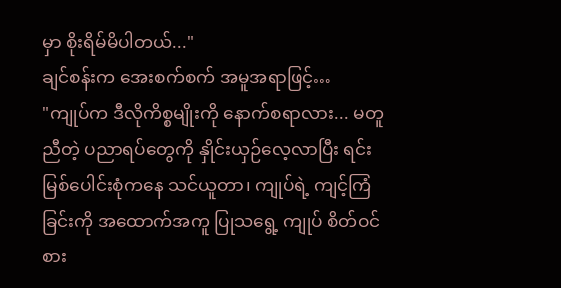မှာ စိုးရိမ်မိပါတယ်..."
ချင်စန်းက အေးစက်စက် အမူအရာဖြင့်…
"ကျုပ်က ဒီလိုကိစ္စမျိုးကို နောက်စရာလား... မတူညီတဲ့ ပညာရပ်တွေကို နှိုင်းယှဉ်လေ့လာပြီး ရင်းမြစ်ပေါင်းစုံကနေ သင်ယူတာ၊ ကျုပ်ရဲ့ ကျင့်ကြံခြင်းကို အထောက်အကူ ပြုသရွေ့ ကျုပ် စိတ်ဝင်စား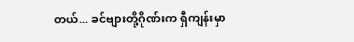တယ်... ခင်ဗျားတို့ဂိုဏ်းက ရှီကျန်းမှာ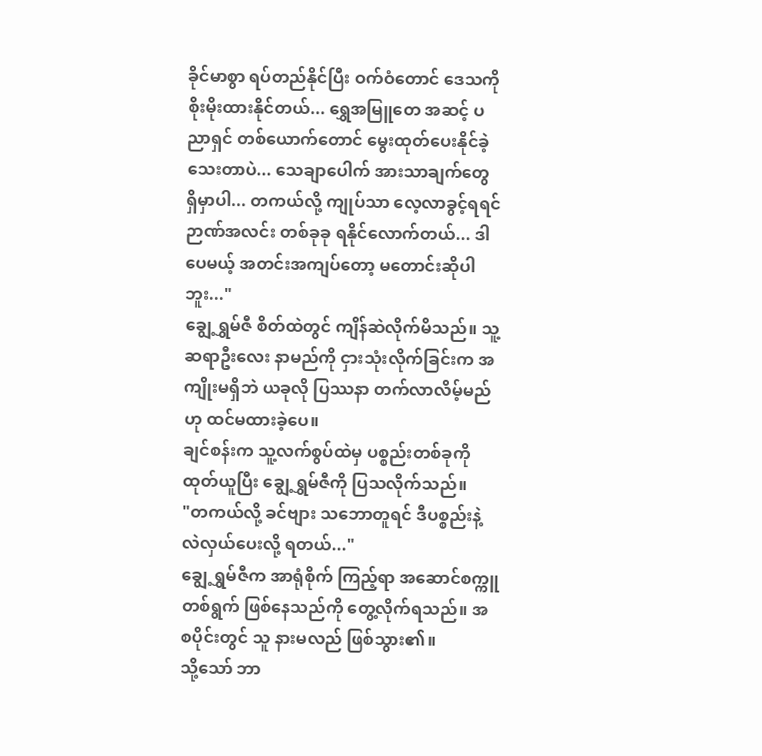ခိုင်မာစွာ ရပ်တည်နိုင်ပြီး ဝက်ဝံတောင် ဒေသကို စိုးမိုးထားနိုင်တယ်... ရွှေအမြူတေ အဆင့် ပညာရှင် တစ်ယောက်တောင် မွေးထုတ်ပေးနိုင်ခဲ့သေးတာပဲ... သေချာပေါက် အားသာချက်တွေ ရှိမှာပါ... တကယ်လို့ ကျုပ်သာ လေ့လာခွင့်ရရင် ဉာဏ်အလင်း တစ်ခုခု ရနိုင်လောက်တယ်... ဒါပေမယ့် အတင်းအကျပ်တော့ မတောင်းဆိုပါဘူး..."
ချွေ့ရွှမ်ဇီ စိတ်ထဲတွင် ကျိန်ဆဲလိုက်မိသည်။ သူ့ဆရာဦးလေး နာမည်ကို ငှားသုံးလိုက်ခြင်းက အကျိုးမရှိဘဲ ယခုလို ပြဿနာ တက်လာလိမ့်မည်ဟု ထင်မထားခဲ့ပေ။
ချင်စန်းက သူ့လက်စွပ်ထဲမှ ပစ္စည်းတစ်ခုကို ထုတ်ယူပြီး ချွေ့ရွှမ်ဇီကို ပြသလိုက်သည်။
"တကယ်လို့ ခင်ဗျား သဘောတူရင် ဒီပစ္စည်းနဲ့ လဲလှယ်ပေးလို့ ရတယ်..."
ချွေ့ရွှမ်ဇီက အာရုံစိုက် ကြည့်ရာ အဆောင်စက္ကူ တစ်ရွက် ဖြစ်နေသည်ကို တွေ့လိုက်ရသည်။ အစပိုင်းတွင် သူ နားမလည် ဖြစ်သွား၏။
သို့သော် ဘာ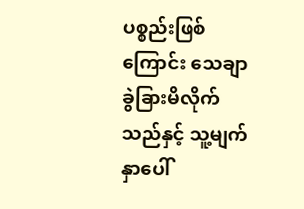ပစ္စည်းဖြစ်ကြောင်း သေချာ ခွဲခြားမိလိုက်သည်နှင့် သူ့မျက်နှာပေါ်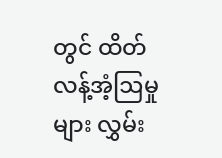တွင် ထိတ်လန့်အံ့ဩမှုများ လွှမ်း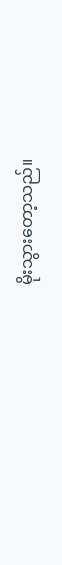မိုးသွားတော့သည်။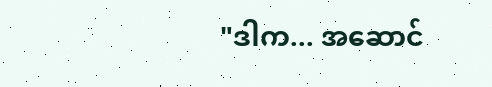"ဒါက... အဆောင်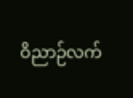ဝိညာဉ်လက်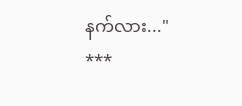နက်လား..."
***